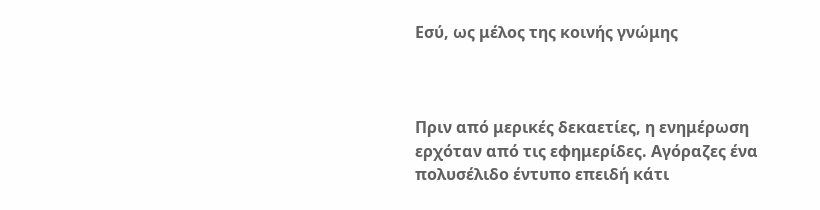Εσύ, ως μέλος της κοινής γνώμης



Πριν από μερικές δεκαετίες, η ενημέρωση ερχόταν από τις εφημερίδες. Αγόραζες ένα πολυσέλιδο έντυπο επειδή κάτι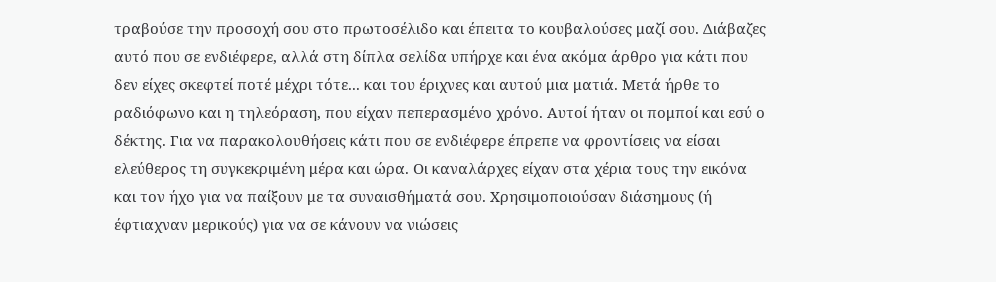τραβούσε την προσοχή σου στο πρωτοσέλιδο και έπειτα το κουβαλούσες μαζί σου. Διάβαζες αυτό που σε ενδιέφερε, αλλά στη δίπλα σελίδα υπήρχε και ένα ακόμα άρθρο για κάτι που δεν είχες σκεφτεί ποτέ μέχρι τότε... και του έριχνες και αυτού μια ματιά. Μετά ήρθε το ραδιόφωνο και η τηλεόραση, που είχαν πεπερασμένο χρόνο. Αυτοί ήταν οι πομποί και εσύ ο δέκτης. Για να παρακολουθήσεις κάτι που σε ενδιέφερε έπρεπε να φροντίσεις να είσαι ελεύθερος τη συγκεκριμένη μέρα και ώρα. Οι καναλάρχες είχαν στα χέρια τους την εικόνα και τον ήχο για να παίξουν με τα συναισθήματά σου. Χρησιμοποιούσαν διάσημους (ή έφτιαχναν μερικούς) για να σε κάνουν να νιώσεις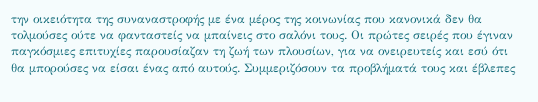την οικειότητα της συναναστροφής με ένα μέρος της κοινωνίας που κανονικά δεν θα τολμούσες ούτε να φανταστείς να μπαίνεις στο σαλόνι τους. Οι πρώτες σειρές που έγιναν παγκόσμιες επιτυχίες παρουσίαζαν τη ζωή των πλουσίων, για να ονειρευτείς και εσύ ότι θα μπορούσες να είσαι ένας από αυτούς. Συμμεριζόσουν τα προβλήματά τους και έβλεπες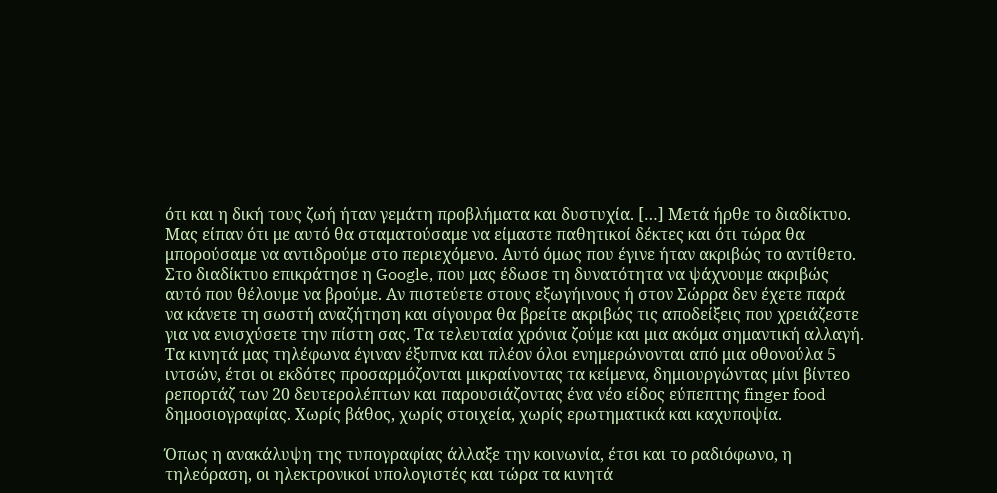ότι και η δική τους ζωή ήταν γεμάτη προβλήματα και δυστυχία. […] Μετά ήρθε το διαδίκτυο. Μας είπαν ότι με αυτό θα σταματούσαμε να είμαστε παθητικοί δέκτες και ότι τώρα θα μπορούσαμε να αντιδρούμε στο περιεχόμενο. Αυτό όμως που έγινε ήταν ακριβώς το αντίθετο. Στο διαδίκτυο επικράτησε η Google, που μας έδωσε τη δυνατότητα να ψάχνουμε ακριβώς αυτό που θέλουμε να βρούμε. Αν πιστεύετε στους εξωγήινους ή στον Σώρρα δεν έχετε παρά να κάνετε τη σωστή αναζήτηση και σίγουρα θα βρείτε ακριβώς τις αποδείξεις που χρειάζεστε για να ενισχύσετε την πίστη σας. Τα τελευταία χρόνια ζούμε και μια ακόμα σημαντική αλλαγή. Τα κινητά μας τηλέφωνα έγιναν έξυπνα και πλέον όλοι ενημερώνονται από μια οθονούλα 5 ιντσών, έτσι οι εκδότες προσαρμόζονται μικραίνοντας τα κείμενα, δημιουργώντας μίνι βίντεο ρεπορτάζ των 20 δευτερολέπτων και παρουσιάζοντας ένα νέο είδος εύπεπτης finger food δημοσιογραφίας. Χωρίς βάθος, χωρίς στοιχεία, χωρίς ερωτηματικά και καχυποψία.

Όπως η ανακάλυψη της τυπογραφίας άλλαξε την κοινωνία, έτσι και το ραδιόφωνο, η τηλεόραση, οι ηλεκτρονικοί υπολογιστές και τώρα τα κινητά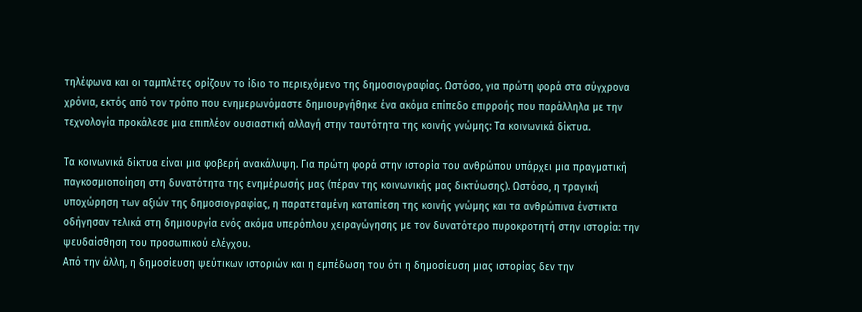τηλέφωνα και οι ταμπλέτες ορίζουν το ίδιο το περιεχόμενο της δημοσιογραφίας. Ωστόσο, για πρώτη φορά στα σύγχρονα χρόνια, εκτός από τον τρόπο που ενημερωνόμαστε δημιουργήθηκε ένα ακόμα επίπεδο επιρροής που παράλληλα με την τεχνολογία προκάλεσε μια επιπλέον ουσιαστική αλλαγή στην ταυτότητα της κοινής γνώμης: Τα κοινωνικά δίκτυα.

Τα κοινωνικά δίκτυα είναι μια φοβερή ανακάλυψη. Για πρώτη φορά στην ιστορία του ανθρώπου υπάρχει μια πραγματική παγκοσμιοποίηση στη δυνατότητα της ενημέρωσής μας (πέραν της κοινωνικής μας δικτύωσης). Ωστόσο, η τραγική υποχώρηση των αξιών της δημοσιογραφίας, η παρατεταμένη καταπίεση της κοινής γνώμης και τα ανθρώπινα ένστικτα οδήγησαν τελικά στη δημιουργία ενός ακόμα υπερόπλου χειραγώγησης με τον δυνατότερο πυροκροτητή στην ιστορία: την ψευδαίσθηση του προσωπικού ελέγχου.
Από την άλλη, η δημοσίευση ψεύτικων ιστοριών και η εμπέδωση του ότι η δημοσίευση μιας ιστορίας δεν την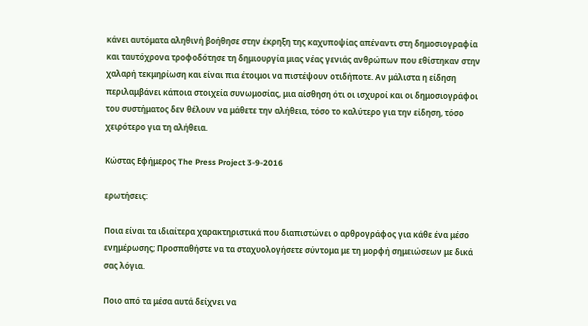κάνει αυτόματα αληθινή βοήθησε στην έκρηξη της καχυποψίας απέναντι στη δημοσιογραφία και ταυτόχρονα τροφοδότησε τη δημιουργία μιας νέας γενιάς ανθρώπων που εθίστηκαν στην χαλαρή τεκμηρίωση και είναι πια έτοιμοι να πιστέψουν οτιδήποτε. Αν μάλιστα η είδηση περιλαμβάνει κάποια στοιχεία συνωμοσίας, μια αίσθηση ότι οι ισχυροί και οι δημοσιογράφοι του συστήματος δεν θέλουν να μάθετε την αλήθεια, τόσο το καλύτερο για την είδηση, τόσο χειρότερο για τη αλήθεια.

Κώστας Εφήμερος The Press Project 3-9-2016

ερωτήσεις:

Ποια είναι τα ιδιαίτερα χαρακτηριστικά που διαπιστώνει ο αρθρογράφος για κάθε ένα μέσο ενημέρωσης; Προσπαθήστε να τα σταχυολογήσετε σύντομα με τη μορφή σημειώσεων με δικά σας λόγια.

Ποιο από τα μέσα αυτά δείχνει να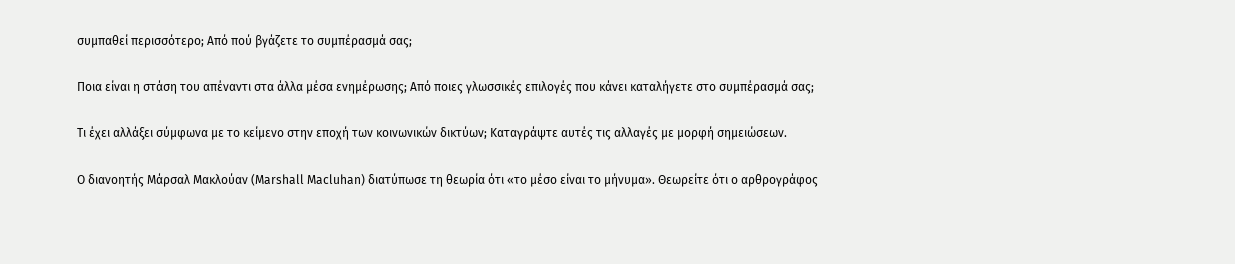συμπαθεί περισσότερο; Από πού βγάζετε το συμπέρασμά σας;

Ποια είναι η στάση του απέναντι στα άλλα μέσα ενημέρωσης; Από ποιες γλωσσικές επιλογές που κάνει καταλήγετε στο συμπέρασμά σας;

Τι έχει αλλάξει σύμφωνα με το κείμενο στην εποχή των κοινωνικών δικτύων; Καταγράψτε αυτές τις αλλαγές με μορφή σημειώσεων.

Ο διανοητής Μάρσαλ Μακλούαν (Marshall Macluhan) διατύπωσε τη θεωρία ότι «το μέσο είναι το μήνυμα». Θεωρείτε ότι ο αρθρογράφος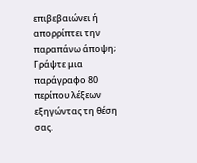επιβεβαιώνει ή απορρίπτει την παραπάνω άποψη; Γράψτε μια παράγραφο 80 περίπου λέξεων εξηγώντας τη θέση σας.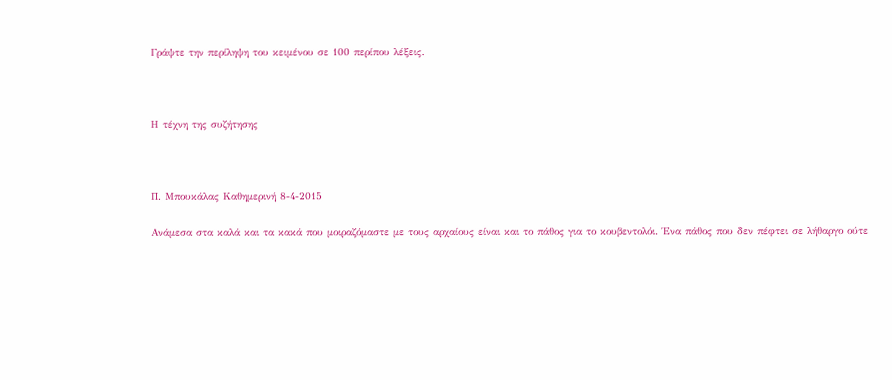Γράψτε την περίληψη του κειμένου σε 100 περίπου λέξεις.



Η τέχνη της συζήτησης



Π. Μπουκάλας Καθημερινή 8-4-2015

Ανάμεσα στα καλά και τα κακά που μοιραζόμαστε με τους αρχαίους είναι και το πάθος για το κουβεντολόι. Ένα πάθος που δεν πέφτει σε λήθαργο ούτε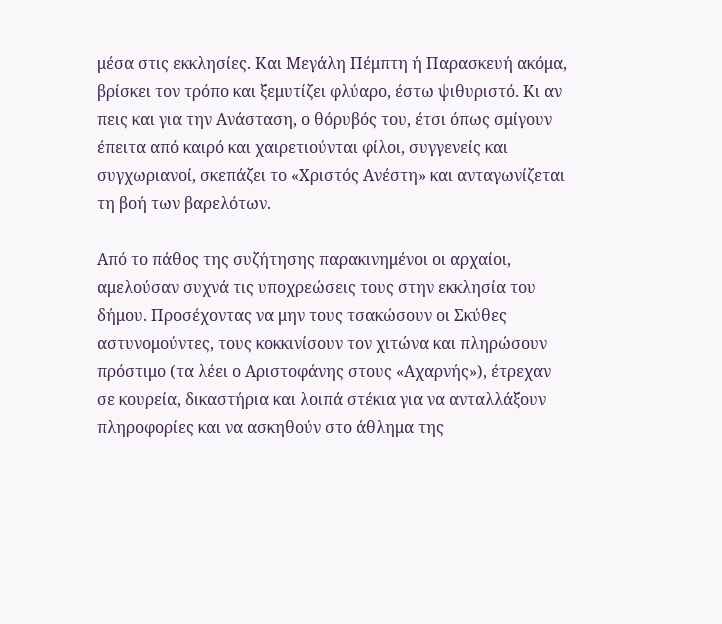μέσα στις εκκλησίες. Και Μεγάλη Πέμπτη ή Παρασκευή ακόμα, βρίσκει τον τρόπο και ξεμυτίζει φλύαρο, έστω ψιθυριστό. Κι αν πεις και για την Ανάσταση, ο θόρυβός του, έτσι όπως σμίγουν έπειτα από καιρό και χαιρετιούνται φίλοι, συγγενείς και συγχωριανοί, σκεπάζει το «Χριστός Ανέστη» και ανταγωνίζεται τη βοή των βαρελότων.

Από το πάθος της συζήτησης παρακινημένοι οι αρχαίοι, αμελούσαν συχνά τις υποχρεώσεις τους στην εκκλησία του δήμου. Προσέχοντας να μην τους τσακώσουν οι Σκύθες αστυνομούντες, τους κοκκινίσουν τον χιτώνα και πληρώσουν πρόστιμο (τα λέει ο Αριστοφάνης στους «Αχαρνής»), έτρεχαν σε κουρεία, δικαστήρια και λοιπά στέκια για να ανταλλάξουν πληροφορίες και να ασκηθούν στο άθλημα της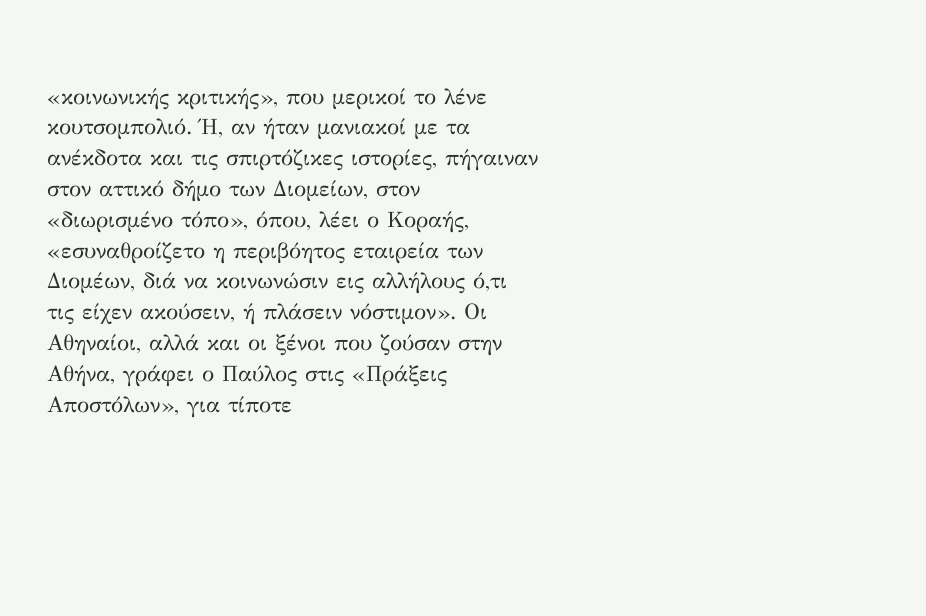«κοινωνικής κριτικής», που μερικοί το λένε κουτσομπολιό. Ή, αν ήταν μανιακοί με τα ανέκδοτα και τις σπιρτόζικες ιστορίες, πήγαιναν στον αττικό δήμο των Διομείων, στον «διωρισμένο τόπο», όπου, λέει ο Κοραής, «εσυναθροίζετο η περιβόητος εταιρεία των Διομέων, διά να κοινωνώσιν εις αλλήλους ό,τι τις είχεν ακούσειν, ή πλάσειν νόστιμον». Οι Αθηναίοι, αλλά και οι ξένοι που ζούσαν στην Αθήνα, γράφει ο Παύλος στις «Πράξεις Αποστόλων», για τίποτε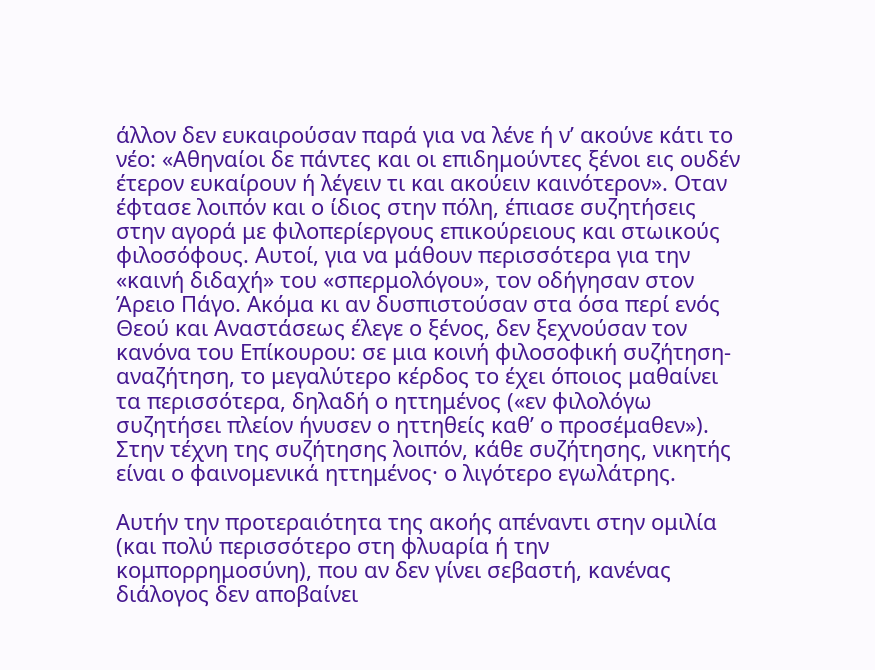άλλον δεν ευκαιρούσαν παρά για να λένε ή ν’ ακούνε κάτι το νέο: «Αθηναίοι δε πάντες και οι επιδημούντες ξένοι εις ουδέν έτερον ευκαίρουν ή λέγειν τι και ακούειν καινότερον». Οταν έφτασε λοιπόν και ο ίδιος στην πόλη, έπιασε συζητήσεις στην αγορά με φιλοπερίεργους επικούρειους και στωικούς φιλοσόφους. Αυτοί, για να μάθουν περισσότερα για την «καινή διδαχή» του «σπερμολόγου», τον οδήγησαν στον Άρειο Πάγο. Ακόμα κι αν δυσπιστούσαν στα όσα περί ενός Θεού και Αναστάσεως έλεγε ο ξένος, δεν ξεχνούσαν τον κανόνα του Επίκουρου: σε μια κοινή φιλοσοφική συζήτηση-αναζήτηση, το μεγαλύτερο κέρδος το έχει όποιος μαθαίνει τα περισσότερα, δηλαδή ο ηττημένος («εν φιλολόγω συζητήσει πλείον ήνυσεν ο ηττηθείς καθ’ ο προσέμαθεν»). Στην τέχνη της συζήτησης λοιπόν, κάθε συζήτησης, νικητής είναι ο φαινομενικά ηττημένος· ο λιγότερο εγωλάτρης.

Αυτήν την προτεραιότητα της ακοής απέναντι στην ομιλία (και πολύ περισσότερο στη φλυαρία ή την κομπορρημοσύνη), που αν δεν γίνει σεβαστή, κανένας διάλογος δεν αποβαίνει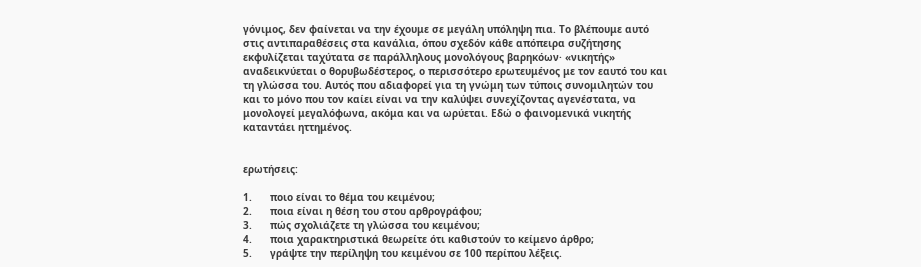γόνιμος, δεν φαίνεται να την έχουμε σε μεγάλη υπόληψη πια. Το βλέπουμε αυτό στις αντιπαραθέσεις στα κανάλια, όπου σχεδόν κάθε απόπειρα συζήτησης εκφυλίζεται ταχύτατα σε παράλληλους μονολόγους βαρηκόων· «νικητής» αναδεικνύεται ο θορυβωδέστερος, ο περισσότερο ερωτευμένος με τον εαυτό του και τη γλώσσα του. Αυτός που αδιαφορεί για τη γνώμη των τύποις συνομιλητών του και το μόνο που τον καίει είναι να την καλύψει συνεχίζοντας αγενέστατα, να μονολογεί μεγαλόφωνα, ακόμα και να ωρύεται. Εδώ ο φαινομενικά νικητής καταντάει ηττημένος.


ερωτήσεις:

1.      ποιο είναι το θέμα του κειμένου;
2.      ποια είναι η θέση του στου αρθρογράφου;
3.      πώς σχολιάζετε τη γλώσσα του κειμένου;
4.      ποια χαρακτηριστικά θεωρείτε ότι καθιστούν το κείμενο άρθρο;
5.      γράψτε την περίληψη του κειμένου σε 100 περίπου λέξεις.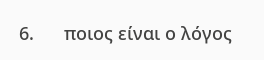6.      ποιος είναι ο λόγος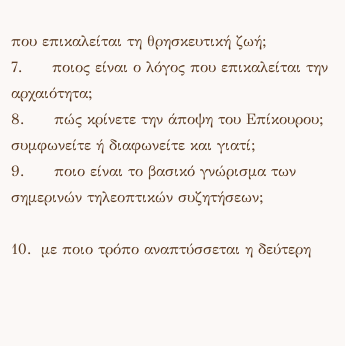που επικαλείται τη θρησκευτική ζωή;
7.      ποιος είναι ο λόγος που επικαλείται την αρχαιότητα;
8.      πώς κρίνετε την άποψη του Επίκουρου; συμφωνείτε ή διαφωνείτε και γιατί;
9.      ποιο είναι το βασικό γνώρισμα των σημερινών τηλεοπτικών συζητήσεων;

10.  με ποιο τρόπο αναπτύσσεται η δεύτερη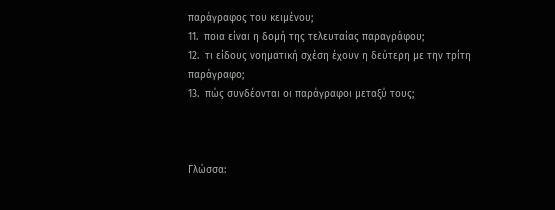παράγραφος του κειμένου;
11.  ποια είναι η δομή της τελευταίας παραγράφου;
12.  τι είδους νοηματική σχέση έχουν η δεύτερη με την τρίτη παράγραφο;
13.  πώς συνδέονται οι παράγραφοι μεταξύ τους;



Γλώσσα: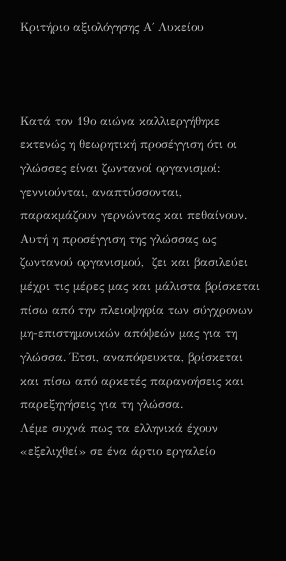Κριτήριο αξιολόγησης Α΄ Λυκείου



Κατά τον 19ο αιώνα καλλιεργήθηκε εκτενώς η θεωρητική προσέγγιση ότι οι γλώσσες είναι ζωντανοί οργανισμοί: γεννιούνται, αναπτύσσονται, παρακμάζουν γερνώντας και πεθαίνουν. Αυτή η προσέγγιση της γλώσσας ως ζωντανού οργανισμού,  ζει και βασιλεύει μέχρι τις μέρες μας και μάλιστα βρίσκεται πίσω από την πλειοψηφία των σύγχρονων μη-επιστημονικών απόψεών μας για τη γλώσσα. Έτσι, αναπόφευκτα, βρίσκεται και πίσω από αρκετές παρανοήσεις και παρεξηγήσεις για τη γλώσσα.
Λέμε συχνά πως τα ελληνικά έχουν «εξελιχθεί» σε ένα άρτιο εργαλείο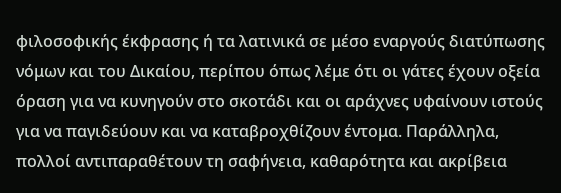φιλοσοφικής έκφρασης ή τα λατινικά σε μέσο εναργούς διατύπωσης νόμων και του Δικαίου, περίπου όπως λέμε ότι οι γάτες έχουν οξεία όραση για να κυνηγούν στο σκοτάδι και οι αράχνες υφαίνουν ιστούς για να παγιδεύουν και να καταβροχθίζουν έντομα. Παράλληλα, πολλοί αντιπαραθέτουν τη σαφήνεια, καθαρότητα και ακρίβεια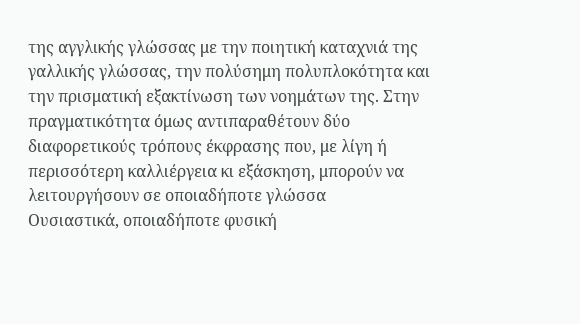της αγγλικής γλώσσας με την ποιητική καταχνιά της γαλλικής γλώσσας, την πολύσημη πολυπλοκότητα και την πρισματική εξακτίνωση των νοημάτων της. Στην πραγματικότητα όμως αντιπαραθέτουν δύο διαφορετικούς τρόπους έκφρασης που, με λίγη ή περισσότερη καλλιέργεια κι εξάσκηση, μπορούν να λειτουργήσουν σε οποιαδήποτε γλώσσα
Ουσιαστικά, οποιαδήποτε φυσική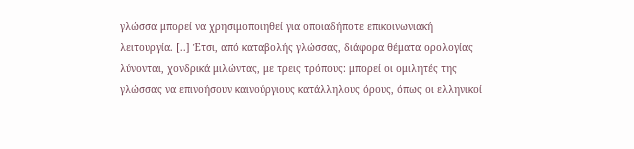γλώσσα μπορεί να χρησιμοποιηθεί για οποιαδήποτε επικοινωνιακή λειτουργία. [..] Έτσι, από καταβολής γλώσσας, διάφορα θέματα ορολογίας λύνονται, χονδρικά μιλώντας, με τρεις τρόπους: μπορεί οι ομιλητές της γλώσσας να επινοήσουν καινούργιους κατάλληλους όρους, όπως οι ελληνικοί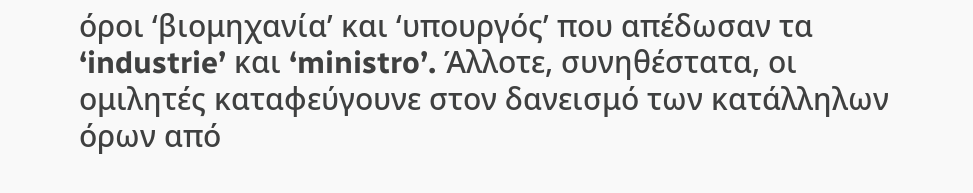όροι ‘βιομηχανία’ και ‘υπουργός’ που απέδωσαν τα ‘industrie’ και ‘ministro’. Άλλοτε, συνηθέστατα, οι ομιλητές καταφεύγουνε στον δανεισμό των κατάλληλων όρων από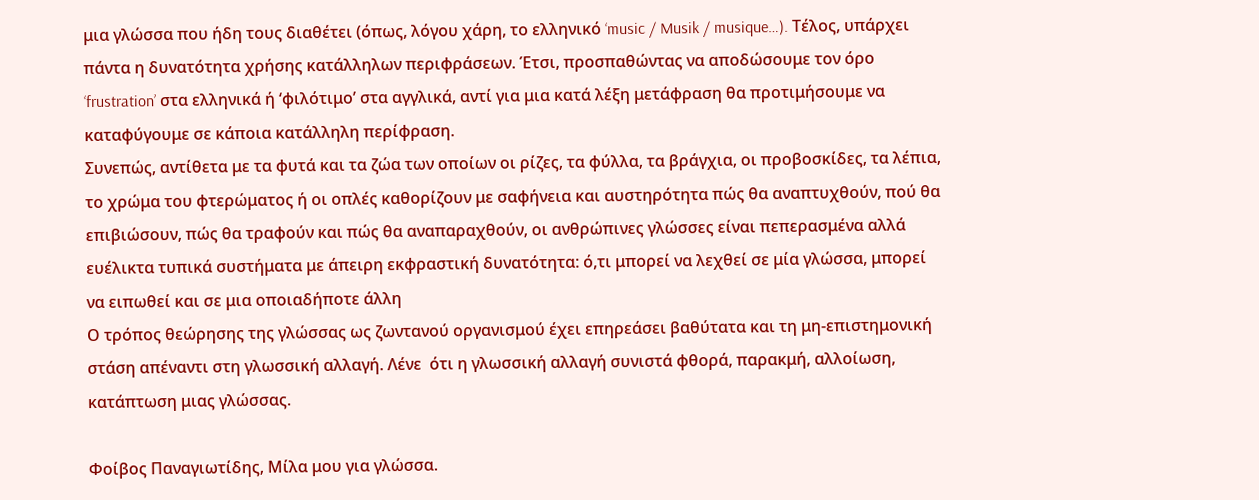μια γλώσσα που ήδη τους διαθέτει (όπως, λόγου χάρη, το ελληνικό ‘music / Musik / musique…). Τέλος, υπάρχει πάντα η δυνατότητα χρήσης κατάλληλων περιφράσεων. Έτσι, προσπαθώντας να αποδώσουμε τον όρο ‘frustration’ στα ελληνικά ή ‘φιλότιμο’ στα αγγλικά, αντί για μια κατά λέξη μετάφραση θα προτιμήσουμε να καταφύγουμε σε κάποια κατάλληλη περίφραση.
Συνεπώς, αντίθετα με τα φυτά και τα ζώα των οποίων οι ρίζες, τα φύλλα, τα βράγχια, οι προβοσκίδες, τα λέπια, το χρώμα του φτερώματος ή οι οπλές καθορίζουν με σαφήνεια και αυστηρότητα πώς θα αναπτυχθούν, πού θα επιβιώσουν, πώς θα τραφούν και πώς θα αναπαραχθούν, οι ανθρώπινες γλώσσες είναι πεπερασμένα αλλά ευέλικτα τυπικά συστήματα με άπειρη εκφραστική δυνατότητα: ό,τι μπορεί να λεχθεί σε μία γλώσσα, μπορεί να ειπωθεί και σε μια οποιαδήποτε άλλη
Ο τρόπος θεώρησης της γλώσσας ως ζωντανού οργανισμού έχει επηρεάσει βαθύτατα και τη μη-επιστημονική στάση απέναντι στη γλωσσική αλλαγή. Λένε  ότι η γλωσσική αλλαγή συνιστά φθορά, παρακμή, αλλοίωση, κατάπτωση μιας γλώσσας.

Φοίβος Παναγιωτίδης, Μίλα μου για γλώσσα.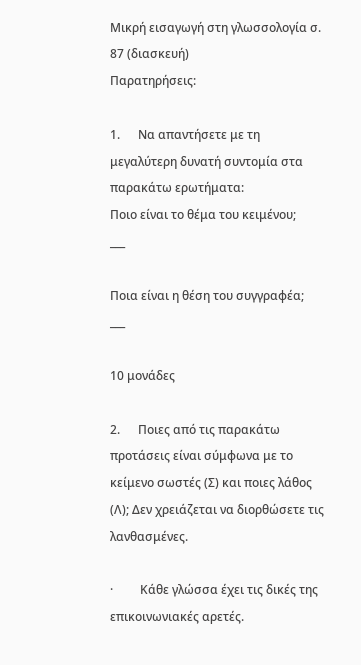Μικρή εισαγωγή στη γλωσσολογία σ. 87 (διασκευή)
Παρατηρήσεις:

1.      Να απαντήσετε με τη μεγαλύτερη δυνατή συντομία στα παρακάτω ερωτήματα:
Ποιο είναι το θέμα του κειμένου;
___

Ποια είναι η θέση του συγγραφέα;
___

10 μονάδες

2.      Ποιες από τις παρακάτω προτάσεις είναι σύμφωνα με το κείμενο σωστές (Σ) και ποιες λάθος (Λ); Δεν χρειάζεται να διορθώσετε τις λανθασμένες.

·         Κάθε γλώσσα έχει τις δικές της επικοινωνιακές αρετές.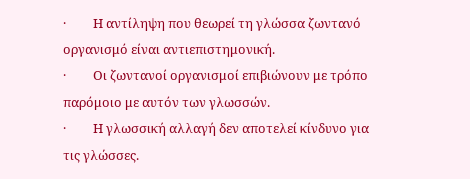·         Η αντίληψη που θεωρεί τη γλώσσα ζωντανό οργανισμό είναι αντιεπιστημονική.
·         Οι ζωντανοί οργανισμοί επιβιώνουν με τρόπο παρόμοιο με αυτόν των γλωσσών.
·         Η γλωσσική αλλαγή δεν αποτελεί κίνδυνο για τις γλώσσες.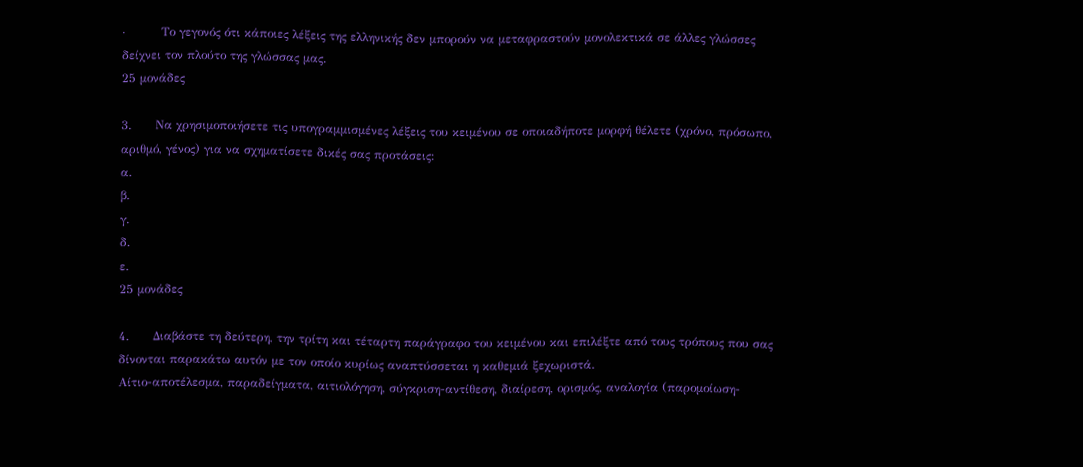·         Το γεγονός ότι κάποιες λέξεις της ελληνικής δεν μπορούν να μεταφραστούν μονολεκτικά σε άλλες γλώσσες δείχνει τον πλούτο της γλώσσας μας.
25 μονάδες

3.      Να χρησιμοποιήσετε τις υπογραμμισμένες λέξεις του κειμένου σε οποιαδήποτε μορφή θέλετε (χρόνο, πρόσωπο, αριθμό, γένος) για να σχηματίσετε δικές σας προτάσεις:
α.
β.
γ.
δ.
ε.
25 μονάδες

4.      Διαβάστε τη δεύτερη, την τρίτη και τέταρτη παράγραφο του κειμένου και επιλέξτε από τους τρόπους που σας δίνονται παρακάτω αυτόν με τον οποίο κυρίως αναπτύσσεται η καθεμιά ξεχωριστά.
Αίτιο-αποτέλεσμα, παραδείγματα, αιτιολόγηση, σύγκριση-αντίθεση, διαίρεση, ορισμός, αναλογία (παρομοίωση-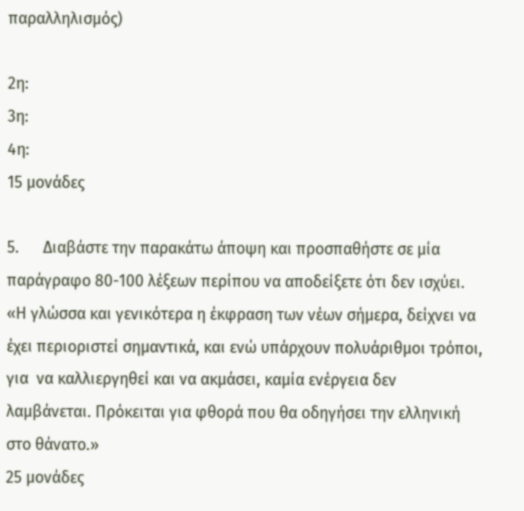παραλληλισμός)

2η:
3η:
4η:
15 μονάδες

5.      Διαβάστε την παρακάτω άποψη και προσπαθήστε σε μία παράγραφο 80-100 λέξεων περίπου να αποδείξετε ότι δεν ισχύει.
«Η γλώσσα και γενικότερα η έκφραση των νέων σήμερα, δείχνει να έχει περιοριστεί σημαντικά, και ενώ υπάρχουν πολυάριθμοι τρόποι, για  να καλλιεργηθεί και να ακμάσει, καμία ενέργεια δεν λαμβάνεται. Πρόκειται για φθορά που θα οδηγήσει την ελληνική στο θάνατο.»
25 μονάδες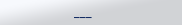___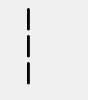___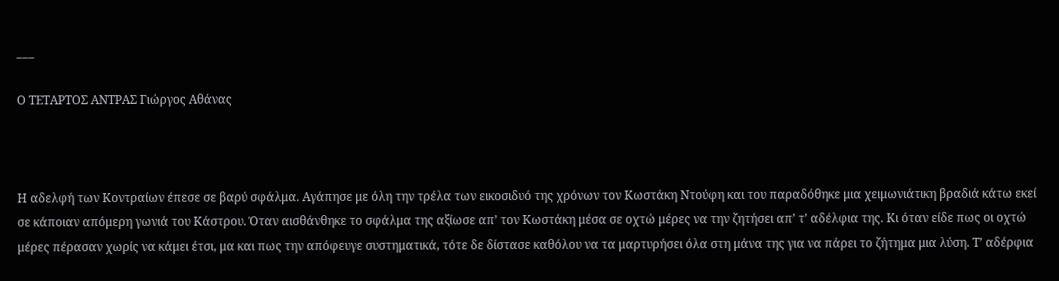___

Ο ΤΕΤΑΡΤΟΣ ΑΝΤΡΑΣ Γιώργος Αθάνας



Η αδελφή των Κοντραίων έπεσε σε βαρύ σφάλμα. Αγάπησε με όλη την τρέλα των εικοσιδυό της χρόνων τον Κωστάκη Ντούφη και του παραδόθηκε μια χειμωνιάτικη βραδιά κάτω εκεί σε κάποιαν απόμερη γωνιά του Κάστρου. Όταν αισθάνθηκε το σφάλμα της αξίωσε απ’ τον Κωστάκη μέσα σε οχτώ μέρες να την ζητήσει απ’ τ’ αδέλφια της. Κι όταν είδε πως οι οχτώ μέρες πέρασαν χωρίς να κάμει έτσι, μα και πως την απόφευγε συστηματικά, τότε δε δίστασε καθόλου να τα μαρτυρήσει όλα στη μάνα της για να πάρει το ζήτημα μια λύση. Τ’ αδέρφια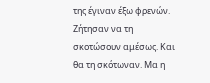της έγιναν έξω φρενών. Ζήτησαν να τη σκοτώσουν αμέσως. Και θα τη σκότωναν. Μα η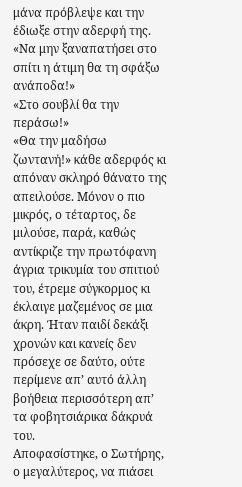μάνα πρόβλεψε και την έδιωξε στην αδερφή της. «Να μην ξαναπατήσει στο σπίτι η άτιμη θα τη σφάξω ανάποδα!»
«Στο σουβλί θα την περάσω!»
«Θα την μαδήσω ζωντανή!» κάθε αδερφός κι απόναν σκληρό θάνατο της απειλούσε. Μόνον ο πιο μικρός, ο τέταρτος, δε μιλούσε, παρά, καθώς αντίκριζε την πρωτόφανη άγρια τρικυμία του σπιτιού του, έτρεμε σύγκορμος κι έκλαιγε μαζεμένος σε μια άκρη. Ήταν παιδί δεκάξι χρονών και κανείς δεν πρόσεχε σε δαύτο, ούτε περίμενε απ’ αυτό άλλη βοήθεια περισσότερη απ’ τα φοβητσιάρικα δάκρυά του.
Αποφασίστηκε, ο Σωτήρης, ο μεγαλύτερος, να πιάσει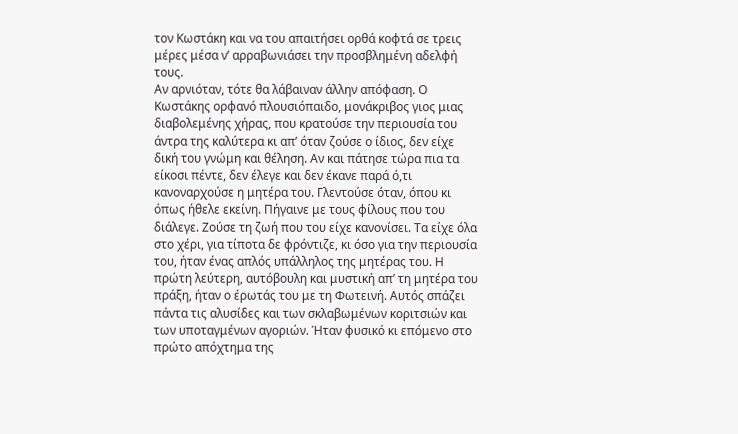τον Κωστάκη και να του απαιτήσει ορθά κοφτά σε τρεις μέρες μέσα ν’ αρραβωνιάσει την προσβλημένη αδελφή τους.
Αν αρνιόταν, τότε θα λάβαιναν άλλην απόφαση. Ο Κωστάκης ορφανό πλουσιόπαιδο, μονάκριβος γιος μιας διαβολεμένης χήρας, που κρατούσε την περιουσία του άντρα της καλύτερα κι απ’ όταν ζούσε ο ίδιος, δεν είχε δική του γνώμη και θέληση. Αν και πάτησε τώρα πια τα είκοσι πέντε, δεν έλεγε και δεν έκανε παρά ό,τι  κανοναρχούσε η μητέρα του. Γλεντούσε όταν, όπου κι όπως ήθελε εκείνη. Πήγαινε με τους φίλους που του διάλεγε. Ζούσε τη ζωή που του είχε κανονίσει. Τα είχε όλα στο χέρι, για τίποτα δε φρόντιζε, κι όσο για την περιουσία του, ήταν ένας απλός υπάλληλος της μητέρας του. Η πρώτη λεύτερη, αυτόβουλη και μυστική απ’ τη μητέρα του πράξη, ήταν ο έρωτάς του με τη Φωτεινή. Αυτός σπάζει πάντα τις αλυσίδες και των σκλαβωμένων κοριτσιών και των υποταγμένων αγοριών. Ήταν φυσικό κι επόμενο στο πρώτο απόχτημα της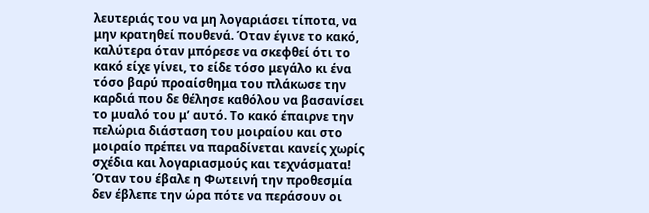λευτεριάς του να μη λογαριάσει τίποτα, να μην κρατηθεί πουθενά. Όταν έγινε το κακό, καλύτερα όταν μπόρεσε να σκεφθεί ότι το κακό είχε γίνει, το είδε τόσο μεγάλο κι ένα τόσο βαρύ προαίσθημα του πλάκωσε την καρδιά που δε θέλησε καθόλου να βασανίσει το μυαλό του μ’ αυτό. Το κακό έπαιρνε την πελώρια διάσταση του μοιραίου και στο μοιραίο πρέπει να παραδίνεται κανείς χωρίς σχέδια και λογαριασμούς και τεχνάσματα! Όταν του έβαλε η Φωτεινή την προθεσμία δεν έβλεπε την ώρα πότε να περάσουν οι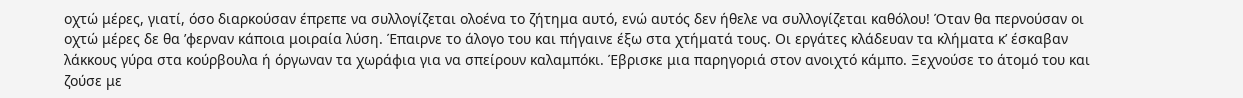οχτώ μέρες, γιατί, όσο διαρκούσαν έπρεπε να συλλογίζεται ολοένα το ζήτημα αυτό, ενώ αυτός δεν ήθελε να συλλογίζεται καθόλου! Όταν θα περνούσαν οι οχτώ μέρες δε θα ’φερναν κάποια μοιραία λύση. Έπαιρνε το άλογο του και πήγαινε έξω στα χτήματά τους. Οι εργάτες κλάδευαν τα κλήματα κ’ έσκαβαν λάκκους γύρα στα κούρβουλα ή όργωναν τα χωράφια για να σπείρουν καλαμπόκι. Έβρισκε μια παρηγοριά στον ανοιχτό κάμπο. Ξεχνούσε το άτομό του και ζούσε με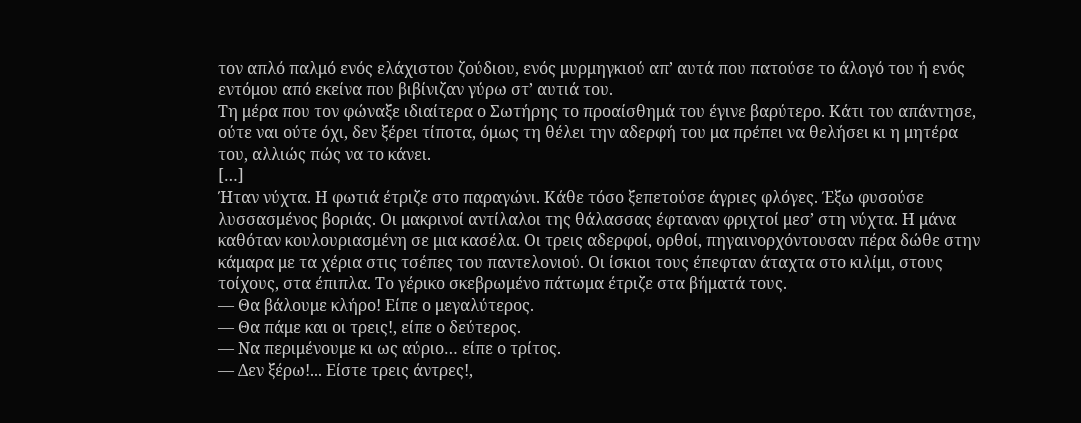τον απλό παλμό ενός ελάχιστου ζούδιου, ενός μυρμηγκιού απ’ αυτά που πατούσε το άλογό του ή ενός εντόμου από εκείνα που βιβίνιζαν γύρω στ’ αυτιά του.
Τη μέρα που τον φώναξε ιδιαίτερα ο Σωτήρης το προαίσθημά του έγινε βαρύτερο. Κάτι του απάντησε, ούτε ναι ούτε όχι, δεν ξέρει τίποτα, όμως τη θέλει την αδερφή του μα πρέπει να θελήσει κι η μητέρα του, αλλιώς πώς να το κάνει.
[…]
Ήταν νύχτα. Η φωτιά έτριζε στο παραγώνι. Κάθε τόσο ξεπετούσε άγριες φλόγες. Έξω φυσούσε λυσσασμένος βοριάς. Οι μακρινοί αντίλαλοι της θάλασσας έφταναν φριχτοί μεσ’ στη νύχτα. Η μάνα καθόταν κουλουριασμένη σε μια κασέλα. Οι τρεις αδερφοί, ορθοί, πηγαινορχόντουσαν πέρα δώθε στην κάμαρα με τα χέρια στις τσέπες του παντελονιού. Οι ίσκιοι τους έπεφταν άταχτα στο κιλίμι, στους τοίχους, στα έπιπλα. Το γέρικο σκεβρωμένο πάτωμα έτριζε στα βήματά τους.
― Θα βάλουμε κλήρο! Είπε ο μεγαλύτερος.
― Θα πάμε και οι τρεις!, είπε ο δεύτερος.
― Να περιμένουμε κι ως αύριο… είπε ο τρίτος.
― Δεν ξέρω!... Είστε τρεις άντρες!,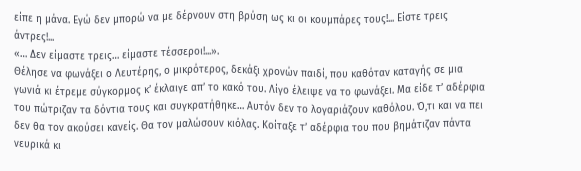είπε η μάνα. Εγώ δεν μπορώ να με δέρνουν στη βρύση ως κι οι κουμπάρες τους!... Είστε τρεις άντρες!...
«… Δεν είμαστε τρεις… είμαστε τέσσεροι!...».
Θέλησε να φωνάξει ο Λευτέρης, ο μικρότερος, δεκάξι χρονών παιδί, που καθόταν καταγής σε μια γωνιά κι έτρεμε σύγκορμος κ’ έκλαιγε απ’ το κακό του. Λίγο έλειψε να το φωνάξει. Μα είδε τ’ αδέρφια του πώτριζαν τα δόντια τους και συγκρατήθηκε… Αυτόν δεν το λογαριάζουν καθόλου. Ό,τι και να πει δεν θα τον ακούσει κανείς. Θα τον μαλώσουν κιόλας. Κοίταξε τ’ αδέρφια του που βημάτιζαν πάντα νευρικά κι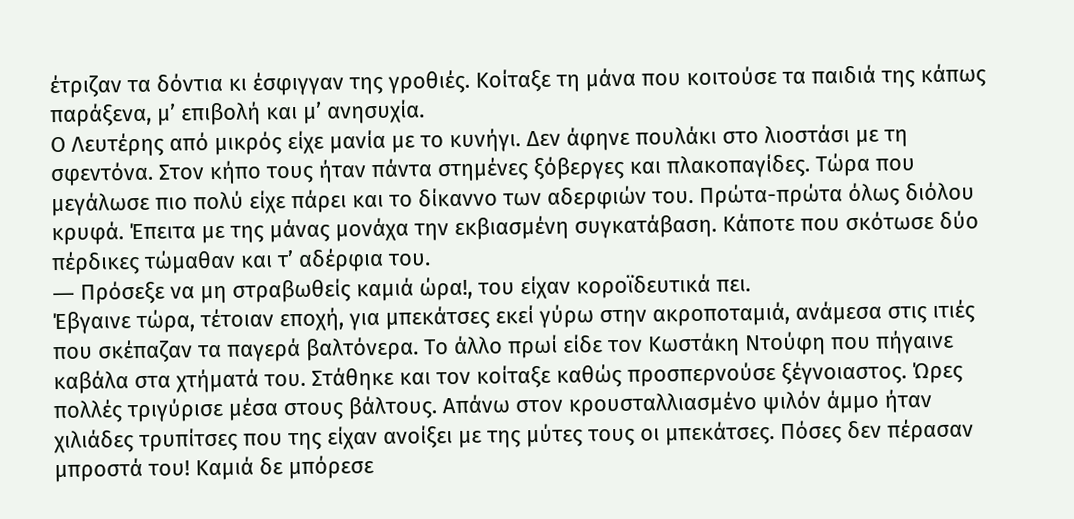έτριζαν τα δόντια κι έσφιγγαν της γροθιές. Κοίταξε τη μάνα που κοιτούσε τα παιδιά της κάπως παράξενα, μ’ επιβολή και μ’ ανησυχία.
Ο Λευτέρης από μικρός είχε μανία με το κυνήγι. Δεν άφηνε πουλάκι στο λιοστάσι με τη σφεντόνα. Στον κήπο τους ήταν πάντα στημένες ξόβεργες και πλακοπαγίδες. Τώρα που μεγάλωσε πιο πολύ είχε πάρει και το δίκαννο των αδερφιών του. Πρώτα-πρώτα όλως διόλου κρυφά. Έπειτα με της μάνας μονάχα την εκβιασμένη συγκατάβαση. Κάποτε που σκότωσε δύο πέρδικες τώμαθαν και τ’ αδέρφια του.
― Πρόσεξε να μη στραβωθείς καμιά ώρα!, του είχαν κοροϊδευτικά πει.
Έβγαινε τώρα, τέτοιαν εποχή, για μπεκάτσες εκεί γύρω στην ακροποταμιά, ανάμεσα στις ιτιές που σκέπαζαν τα παγερά βαλτόνερα. Το άλλο πρωί είδε τον Κωστάκη Ντούφη που πήγαινε καβάλα στα χτήματά του. Στάθηκε και τον κοίταξε καθώς προσπερνούσε ξέγνοιαστος. Ώρες πολλές τριγύρισε μέσα στους βάλτους. Απάνω στον κρουσταλλιασμένο ψιλόν άμμο ήταν χιλιάδες τρυπίτσες που της είχαν ανοίξει με της μύτες τους οι μπεκάτσες. Πόσες δεν πέρασαν μπροστά του! Καμιά δε μπόρεσε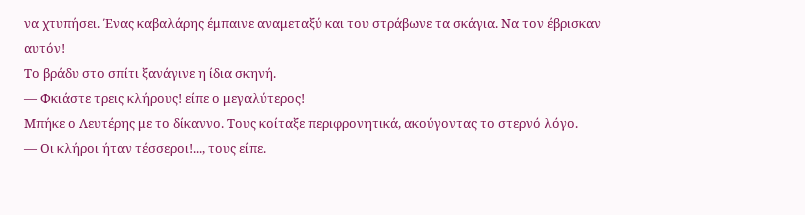να χτυπήσει. Ένας καβαλάρης έμπαινε αναμεταξύ και του στράβωνε τα σκάγια. Να τον έβρισκαν αυτόν!
Το βράδυ στο σπίτι ξανάγινε η ίδια σκηνή.
― Φκιάστε τρεις κλήρους! είπε ο μεγαλύτερος!
Μπήκε ο Λευτέρης με το δίκαννο. Τους κοίταξε περιφρονητικά, ακούγοντας το στερνό λόγο.
― Οι κλήροι ήταν τέσσεροι!..., τους είπε.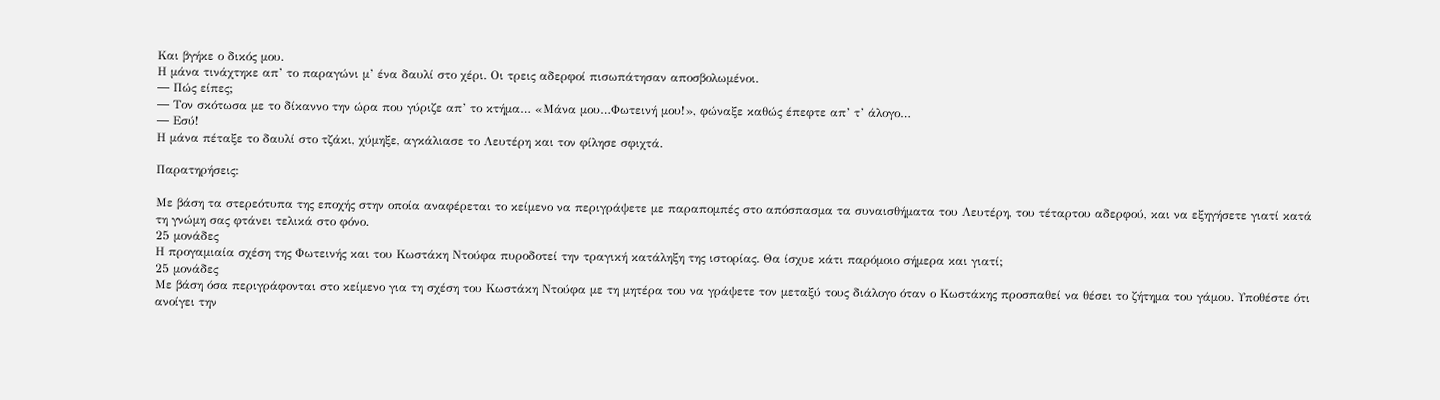Και βγήκε ο δικός μου.
Η μάνα τινάχτηκε απ’ το παραγώνι μ’ ένα δαυλί στο χέρι. Οι τρεις αδερφοί πισωπάτησαν αποσβολωμένοι.
― Πώς είπες;
― Τον σκότωσα με το δίκαννο την ώρα που γύριζε απ’ το κτήμα… «Μάνα μου…Φωτεινή μου!», φώναξε καθώς έπεφτε απ’ τ’ άλογο…
― Εσύ!
Η μάνα πέταξε το δαυλί στο τζάκι, χύμηξε, αγκάλιασε το Λευτέρη και τον φίλησε σφιχτά.

Παρατηρήσεις:

Με βάση τα στερεότυπα της εποχής στην οποία αναφέρεται το κείμενο να περιγράψετε με παραπομπές στο απόσπασμα τα συναισθήματα του Λευτέρη, του τέταρτου αδερφού, και να εξηγήσετε γιατί κατά τη γνώμη σας φτάνει τελικά στο φόνο.
25 μονάδες
Η προγαμιαία σχέση της Φωτεινής και του Κωστάκη Ντούφα πυροδοτεί την τραγική κατάληξη της ιστορίας. Θα ίσχυε κάτι παρόμοιο σήμερα και γιατί;
25 μονάδες
Με βάση όσα περιγράφονται στο κείμενο για τη σχέση του Κωστάκη Ντούφα με τη μητέρα του να γράψετε τον μεταξύ τους διάλογο όταν ο Κωστάκης προσπαθεί να θέσει το ζήτημα του γάμου. Υποθέστε ότι ανοίγει την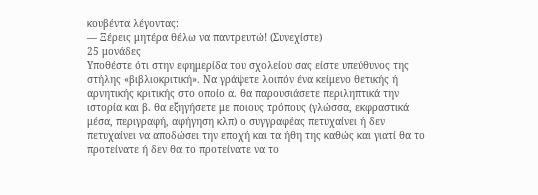κουβέντα λέγοντας:
― Ξέρεις μητέρα θέλω να παντρευτώ! (Συνεχίστε)
25 μονάδες
Υποθέστε ότι στην εφημερίδα του σχολείου σας είστε υπεύθυνος της στήλης «βιβλιοκριτική». Να γράψετε λοιπόν ένα κείμενο θετικής ή αρνητικής κριτικής στο οποίο α. θα παρουσιάσετε περιληπτικά την ιστορία και β. θα εξηγήσετε με ποιους τρόπους (γλώσσα, εκφραστικά μέσα, περιγραφή, αφήγηση κλπ) ο συγγραφέας πετυχαίνει ή δεν πετυχαίνει να αποδώσει την εποχή και τα ήθη της καθώς και γιατί θα το προτείνατε ή δεν θα το προτείνατε να το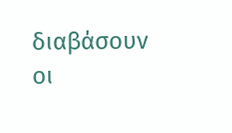διαβάσουν οι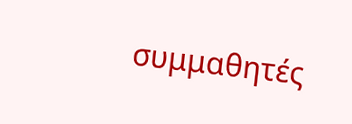συμμαθητές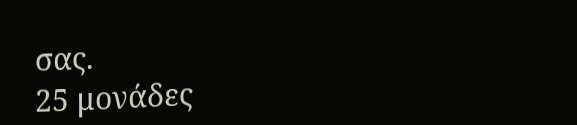σας.
25 μονάδες